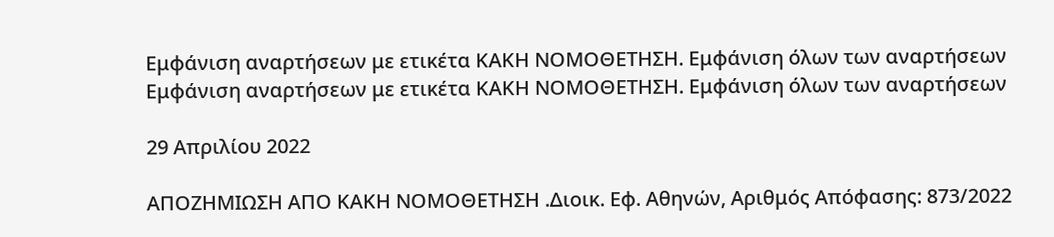Εμφάνιση αναρτήσεων με ετικέτα ΚΑΚΗ ΝΟΜΟΘΕΤΗΣΗ. Εμφάνιση όλων των αναρτήσεων
Εμφάνιση αναρτήσεων με ετικέτα ΚΑΚΗ ΝΟΜΟΘΕΤΗΣΗ. Εμφάνιση όλων των αναρτήσεων

29 Απριλίου 2022

ΑΠΟΖΗΜΙΩΣΗ ΑΠΟ ΚΑΚΗ ΝΟΜΟΘΕΤΗΣΗ .Διοικ. Εφ. Αθηνών, Αριθμός Απόφασης: 873/2022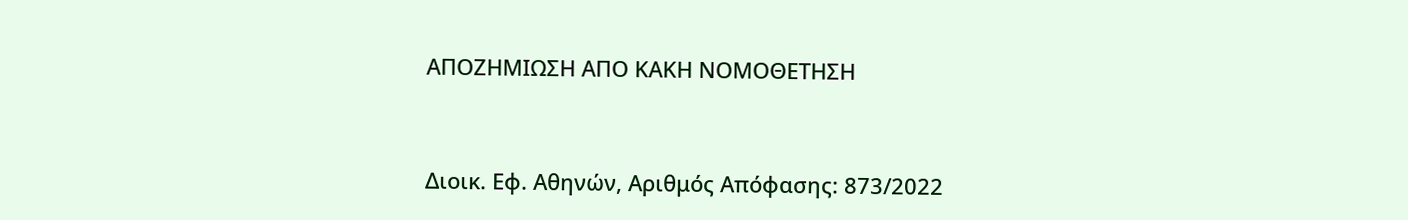ΑΠΟΖΗΜΙΩΣΗ ΑΠΟ ΚΑΚΗ ΝΟΜΟΘΕΤΗΣΗ



Διοικ. Εφ. Αθηνών, Αριθμός Απόφασης: 873/2022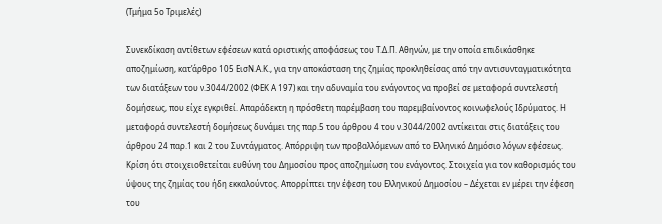(Τμήμα 5ο Τριμελές)

Συνεκδίκαση αντίθετων εφέσεων κατά οριστικής αποφάσεως του Τ.Δ.Π. Αθηνών, με την οποία επιδικάσθηκε αποζημίωση, κατ’άρθρο 105 ΕισΝ.Α.Κ., για την αποκάσταση της ζημίας προκληθείσας από την αντισυνταγματικότητα των διατάξεων του ν.3044/2002 (ΦΕΚ Α 197) και την αδυναμία του ενάγοντος να προβεί σε μεταφορά συντελεστή δομήσεως, που είχε εγκριθεί. Απαράδεκτη η πρόσθετη παρέμβαση του παρεμβαίνοντος κοινωφελούς Ιδρύματος. Η μεταφορά συντελεστή δομήσεως δυνάμει της παρ.5 του άρθρου 4 του ν.3044/2002 αντίκειται στις διατάξεις του άρθρου 24 παρ.1 και 2 του Συντάγματος. Απόρριψη των προβαλλόμενων από το Ελληνικό Δημόσιο λόγων εφέσεως. Κρίση ότι στοιχειοθετείται ευθύνη του Δημοσίου προς αποζημίωση του ενάγοντος. Στοιχεία για τον καθορισμός του ύψους της ζημίας του ήδη εκκαλούντος. Απορρίπτει την έφεση του Ελληνικού Δημοσίου – Δέχεται εν μέρει την έφεση του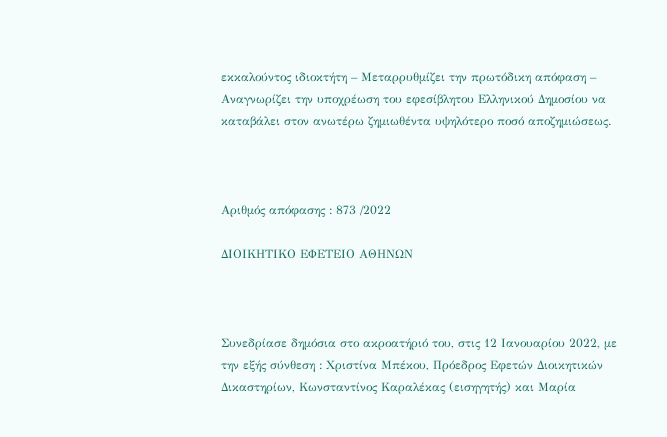εκκαλούντος ιδιοκτήτη – Μεταρρυθμίζει την πρωτόδικη απόφαση – Αναγνωρίζει την υποχρέωση του εφεσίβλητου Ελληνικού Δημοσίου να καταβάλει στον ανωτέρω ζημιωθέντα υψηλότερο ποσό αποζημιώσεως.



Αριθμός απόφασης : 873 /2022

ΔΙΟΙΚΗΤΙΚΟ ΕΦΕΤΕΙΟ ΑΘΗΝΩΝ



Συνεδρίασε δημόσια στο ακροατήριό του, στις 12 Ιανουαρίου 2022, με την εξής σύνθεση : Χριστίνα Μπέκου, Πρόεδρος Εφετών Διοικητικών Δικαστηρίων, Κωνσταντίνος Καραλέκας (εισηγητής) και Μαρία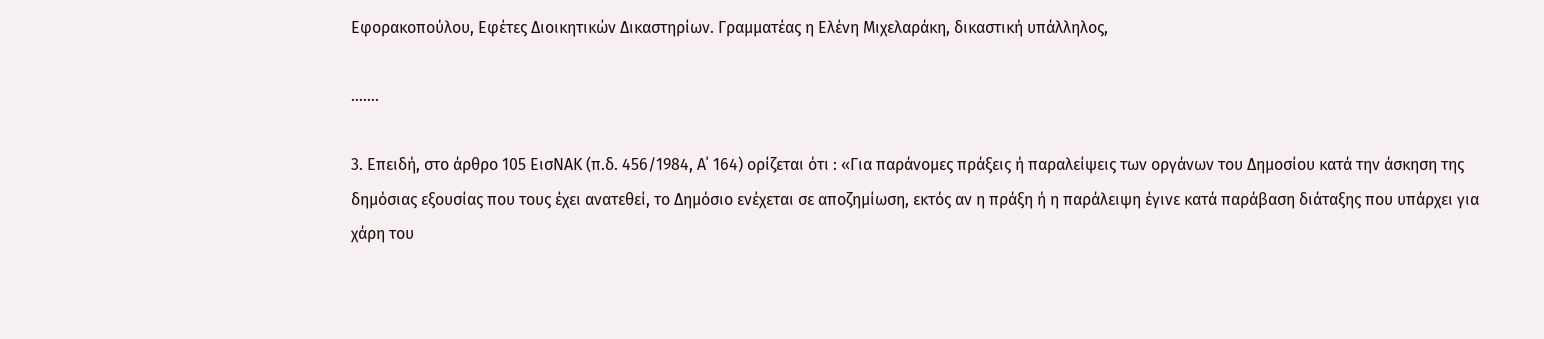Εφορακοπούλου, Εφέτες Διοικητικών Δικαστηρίων. Γραμματέας η Ελένη Μιχελαράκη, δικαστική υπάλληλος,

…….

3. Επειδή, στο άρθρο 105 ΕισΝΑΚ (π.δ. 456/1984, Α΄ 164) ορίζεται ότι : «Για παράνομες πράξεις ή παραλείψεις των οργάνων του Δημοσίου κατά την άσκηση της δημόσιας εξουσίας που τους έχει ανατεθεί, το Δημόσιο ενέχεται σε αποζημίωση, εκτός αν η πράξη ή η παράλειψη έγινε κατά παράβαση διάταξης που υπάρχει για χάρη του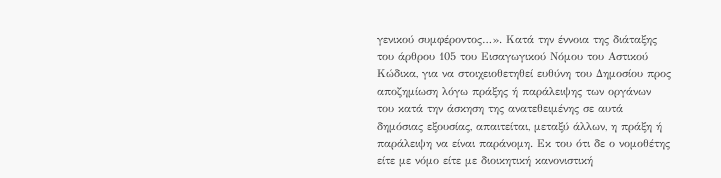γενικού συμφέροντος…». Κατά την έννοια της διάταξης του άρθρου 105 του Εισαγωγικού Νόμου του Αστικού Κώδικα, για να στοιχειοθετηθεί ευθύνη του Δημοσίου προς αποζημίωση λόγω πράξης ή παράλειψης των οργάνων του κατά την άσκηση της ανατεθειμένης σε αυτά δημόσιας εξουσίας, απαιτείται, μεταξύ άλλων, η πράξη ή παράλειψη να είναι παράνομη. Εκ του ότι δε ο νομοθέτης είτε με νόμο είτε με διοικητική κανονιστική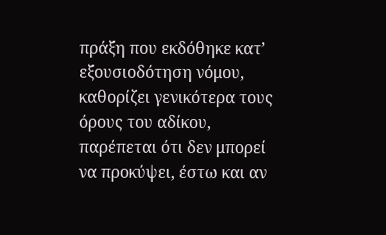πράξη που εκδόθηκε κατ’ εξουσιοδότηση νόμου, καθορίζει γενικότερα τους όρους του αδίκου, παρέπεται ότι δεν μπορεί να προκύψει, έστω και αν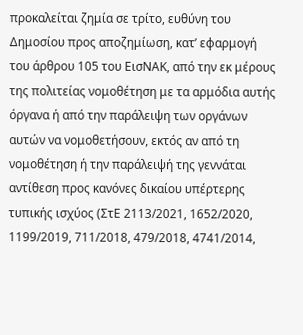προκαλείται ζημία σε τρίτο, ευθύνη του Δημοσίου προς αποζημίωση, κατ’ εφαρμογή του άρθρου 105 του ΕισΝΑΚ, από την εκ μέρους της πολιτείας νομοθέτηση με τα αρμόδια αυτής όργανα ή από την παράλειψη των οργάνων αυτών να νομοθετήσουν, εκτός αν από τη νομοθέτηση ή την παράλειψή της γεννάται αντίθεση προς κανόνες δικαίου υπέρτερης τυπικής ισχύος (ΣτΕ 2113/2021, 1652/2020, 1199/2019, 711/2018, 479/2018, 4741/2014,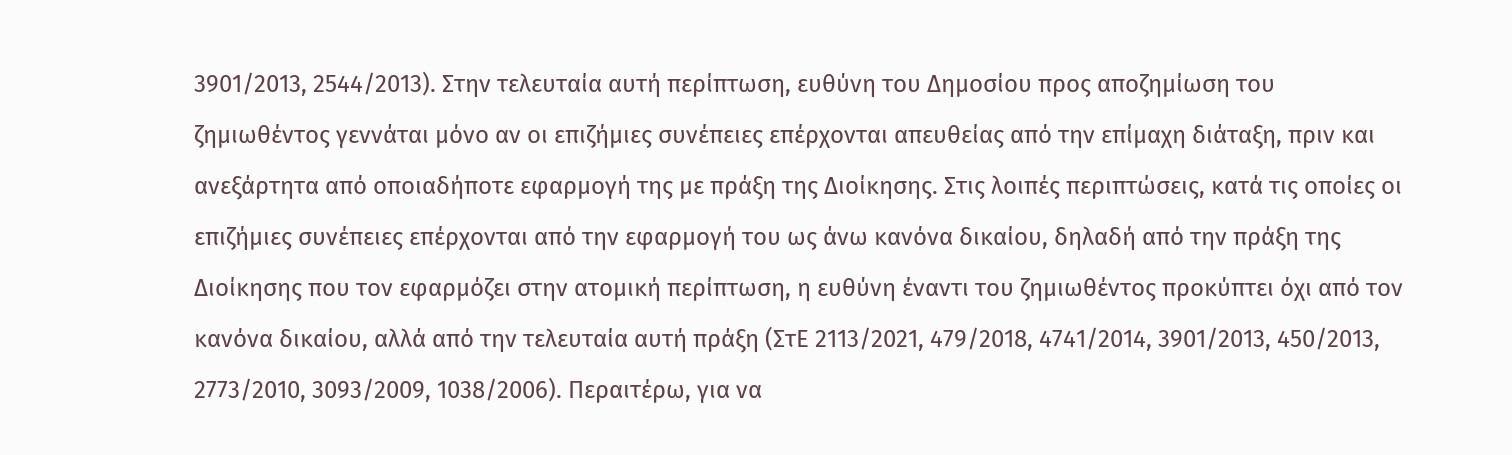3901/2013, 2544/2013). Στην τελευταία αυτή περίπτωση, ευθύνη του Δημοσίου προς αποζημίωση του ζημιωθέντος γεννάται μόνο αν οι επιζήμιες συνέπειες επέρχονται απευθείας από την επίμαχη διάταξη, πριν και ανεξάρτητα από οποιαδήποτε εφαρμογή της με πράξη της Διοίκησης. Στις λοιπές περιπτώσεις, κατά τις οποίες οι επιζήμιες συνέπειες επέρχονται από την εφαρμογή του ως άνω κανόνα δικαίου, δηλαδή από την πράξη της Διοίκησης που τον εφαρμόζει στην ατομική περίπτωση, η ευθύνη έναντι του ζημιωθέντος προκύπτει όχι από τον κανόνα δικαίου, αλλά από την τελευταία αυτή πράξη (ΣτΕ 2113/2021, 479/2018, 4741/2014, 3901/2013, 450/2013, 2773/2010, 3093/2009, 1038/2006). Περαιτέρω, για να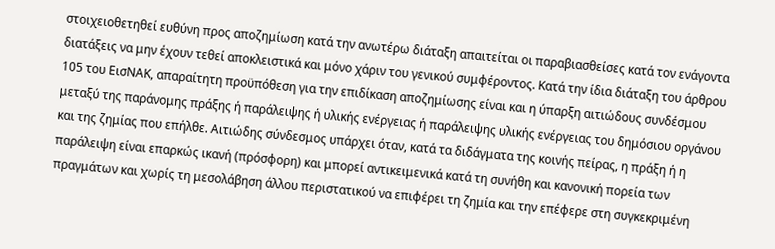στοιχειοθετηθεί ευθύνη προς αποζημίωση κατά την ανωτέρω διάταξη απαιτείται οι παραβιασθείσες κατά τον ενάγοντα διατάξεις να μην έχουν τεθεί αποκλειστικά και μόνο χάριν του γενικού συμφέροντος. Κατά την ίδια διάταξη του άρθρου 105 του ΕισΝΑΚ, απαραίτητη προϋπόθεση για την επιδίκαση αποζημίωσης είναι και η ύπαρξη αιτιώδους συνδέσμου μεταξύ της παράνομης πράξης ή παράλειψης ή υλικής ενέργειας ή παράλειψης υλικής ενέργειας του δημόσιου οργάνου και της ζημίας που επήλθε. Αιτιώδης σύνδεσμος υπάρχει όταν, κατά τα διδάγματα της κοινής πείρας, η πράξη ή η παράλειψη είναι επαρκώς ικανή (πρόσφορη) και μπορεί αντικειμενικά κατά τη συνήθη και κανονική πορεία των πραγμάτων και χωρίς τη μεσολάβηση άλλου περιστατικού να επιφέρει τη ζημία και την επέφερε στη συγκεκριμένη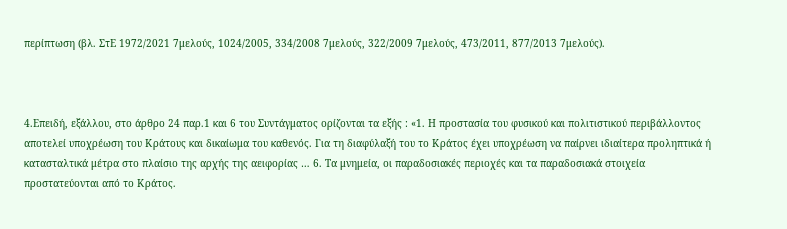περίπτωση (βλ. ΣτΕ 1972/2021 7μελούς, 1024/2005, 334/2008 7μελούς, 322/2009 7μελούς, 473/2011, 877/2013 7μελούς).



4.Επειδή, εξάλλου, στο άρθρο 24 παρ.1 και 6 του Συντάγματος ορίζονται τα εξής : «1. Η προστασία του φυσικού και πολιτιστικού περιβάλλοντος αποτελεί υποχρέωση του Κράτους και δικαίωμα του καθενός. Για τη διαφύλαξή του το Κράτος έχει υποχρέωση να παίρνει ιδιαίτερα προληπτικά ή κατασταλτικά μέτρα στο πλαίσιο της αρχής της αειφορίας … 6. Τα μνημεία, οι παραδοσιακές περιοχές και τα παραδοσιακά στοιχεία προστατεύονται από το Κράτος.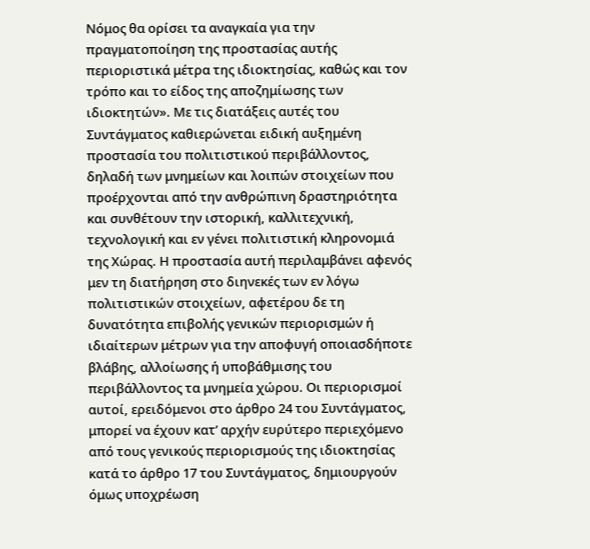Νόμος θα ορίσει τα αναγκαία για την πραγματοποίηση της προστασίας αυτής περιοριστικά μέτρα της ιδιοκτησίας, καθώς και τον τρόπο και το είδος της αποζημίωσης των ιδιοκτητών». Με τις διατάξεις αυτές του Συντάγματος καθιερώνεται ειδική αυξημένη προστασία του πολιτιστικού περιβάλλοντος, δηλαδή των μνημείων και λοιπών στοιχείων που προέρχονται από την ανθρώπινη δραστηριότητα και συνθέτουν την ιστορική, καλλιτεχνική, τεχνολογική και εν γένει πολιτιστική κληρονομιά της Χώρας. Η προστασία αυτή περιλαμβάνει αφενός μεν τη διατήρηση στο διηνεκές των εν λόγω πολιτιστικών στοιχείων, αφετέρου δε τη δυνατότητα επιβολής γενικών περιορισμών ή ιδιαίτερων μέτρων για την αποφυγή οποιασδήποτε βλάβης, αλλοίωσης ή υποβάθμισης του περιβάλλοντος τα μνημεία χώρου. Οι περιορισμοί αυτοί, ερειδόμενοι στο άρθρο 24 του Συντάγματος, μπορεί να έχουν κατ’ αρχήν ευρύτερο περιεχόμενο από τους γενικούς περιορισμούς της ιδιοκτησίας κατά το άρθρο 17 του Συντάγματος, δημιουργούν όμως υποχρέωση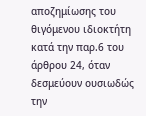αποζημίωσης του θιγόμενου ιδιοκτήτη κατά την παρ.6 του άρθρου 24, όταν δεσμεύουν ουσιωδώς την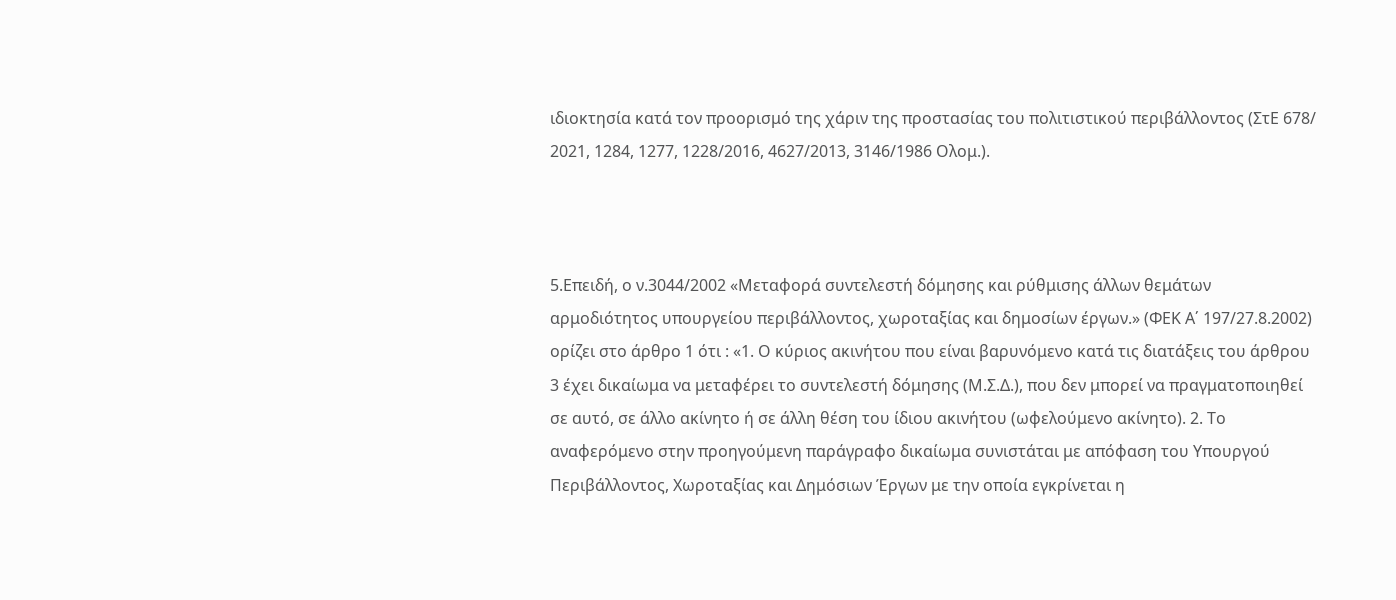ιδιοκτησία κατά τον προορισμό της χάριν της προστασίας του πολιτιστικού περιβάλλοντος (ΣτΕ 678/ 2021, 1284, 1277, 1228/2016, 4627/2013, 3146/1986 Ολομ.).



5.Επειδή, ο ν.3044/2002 «Μεταφορά συντελεστή δόμησης και ρύθμισης άλλων θεμάτων αρμοδιότητος υπουργείου περιβάλλοντος, χωροταξίας και δημοσίων έργων.» (ΦΕΚ Α΄ 197/27.8.2002) ορίζει στο άρθρο 1 ότι : «1. Ο κύριος ακινήτου που είναι βαρυνόμενο κατά τις διατάξεις του άρθρου 3 έχει δικαίωμα να μεταφέρει το συντελεστή δόμησης (Μ.Σ.Δ.), που δεν μπορεί να πραγματοποιηθεί σε αυτό, σε άλλο ακίνητο ή σε άλλη θέση του ίδιου ακινήτου (ωφελούμενο ακίνητο). 2. Το αναφερόμενο στην προηγούμενη παράγραφο δικαίωμα συνιστάται με απόφαση του Υπουργού Περιβάλλοντος, Χωροταξίας και Δημόσιων Έργων με την οποία εγκρίνεται η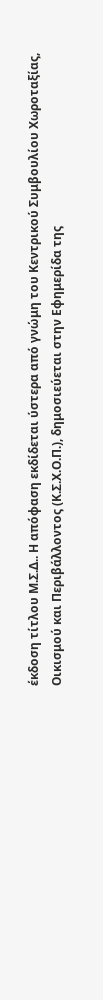έκδοση τίτλου Μ.Σ.Δ.. Η απόφαση εκδίδεται ύστερα από γνώμη του Κεντρικού Συμβουλίου Χωροταξίας, Οικισμού και Περιβάλλοντος (Κ.Σ.Χ.Ο.Π.), δημοσιεύεται στην Εφημερίδα της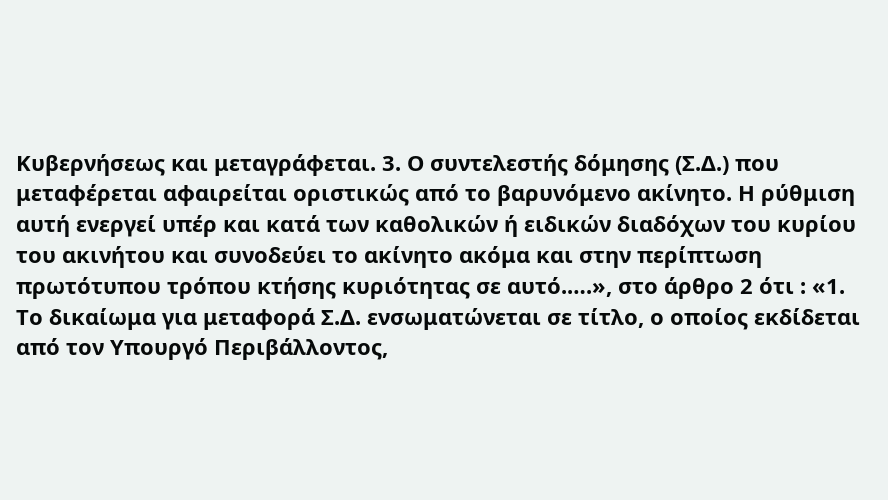Κυβερνήσεως και μεταγράφεται. 3. Ο συντελεστής δόμησης (Σ.Δ.) που μεταφέρεται αφαιρείται οριστικώς από το βαρυνόμενο ακίνητο. Η ρύθμιση αυτή ενεργεί υπέρ και κατά των καθολικών ή ειδικών διαδόχων του κυρίου του ακινήτου και συνοδεύει το ακίνητο ακόμα και στην περίπτωση πρωτότυπου τρόπου κτήσης κυριότητας σε αυτό.….», στο άρθρο 2 ότι : «1. Το δικαίωμα για μεταφορά Σ.Δ. ενσωματώνεται σε τίτλο, ο οποίος εκδίδεται από τον Υπουργό Περιβάλλοντος,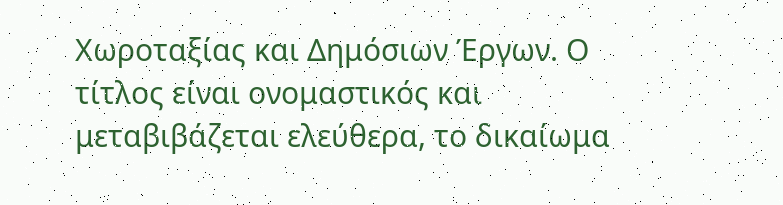Χωροταξίας και Δημόσιων Έργων. Ο τίτλος είναι ονομαστικός και μεταβιβάζεται ελεύθερα, το δικαίωμα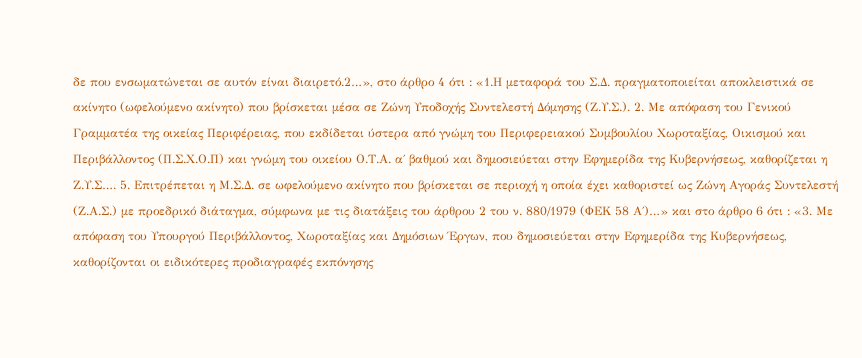δε που ενσωματώνεται σε αυτόν είναι διαιρετό.2…», στο άρθρο 4 ότι : «1.Η μεταφορά του Σ.Δ. πραγματοποιείται αποκλειστικά σε ακίνητο (ωφελούμενο ακίνητο) που βρίσκεται μέσα σε Ζώνη Υποδοχής Συντελεστή Δόμησης (Ζ.Υ.Σ.). 2. Με απόφαση του Γενικού Γραμματέα της οικείας Περιφέρειας, που εκδίδεται ύστερα από γνώμη του Περιφερειακού Συμβουλίου Χωροταξίας, Οικισμού και Περιβάλλοντος (Π.Σ.Χ.Ο.Π) και γνώμη του οικείου Ο.Τ.Α. α΄ βαθμού και δημοσιεύεται στην Εφημερίδα της Κυβερνήσεως, καθορίζεται η Ζ.Υ.Σ…. 5. Επιτρέπεται η Μ.Σ.Δ. σε ωφελούμενο ακίνητο που βρίσκεται σε περιοχή η οποία έχει καθοριστεί ως Ζώνη Αγοράς Συντελεστή (Ζ.Α.Σ.) με προεδρικό διάταγμα, σύμφωνα με τις διατάξεις του άρθρου 2 του ν. 880/1979 (ΦΕΚ 58 Α΄)…» και στο άρθρο 6 ότι : «3. Με απόφαση του Υπουργού Περιβάλλοντος, Χωροταξίας και Δημόσιων Έργων, που δημοσιεύεται στην Εφημερίδα της Κυβερνήσεως, καθορίζονται οι ειδικότερες προδιαγραφές εκπόνησης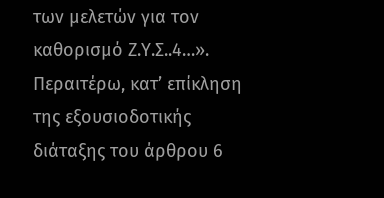των μελετών για τον καθορισμό Ζ.Υ.Σ..4…». Περαιτέρω, κατ’ επίκληση της εξουσιοδοτικής διάταξης του άρθρου 6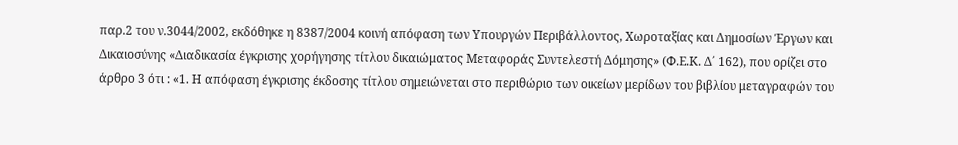παρ.2 του ν.3044/2002, εκδόθηκε η 8387/2004 κοινή απόφαση των Υπουργών Περιβάλλοντος, Χωροταξίας και Δημοσίων Έργων και Δικαιοσύνης «Διαδικασία έγκρισης χορήγησης τίτλου δικαιώματος Μεταφοράς Συντελεστή Δόμησης» (Φ.Ε.Κ. Δ΄ 162), που ορίζει στο άρθρο 3 ότι : «1. Η απόφαση έγκρισης έκδοσης τίτλου σημειώνεται στο περιθώριο των οικείων μερίδων του βιβλίου μεταγραφών του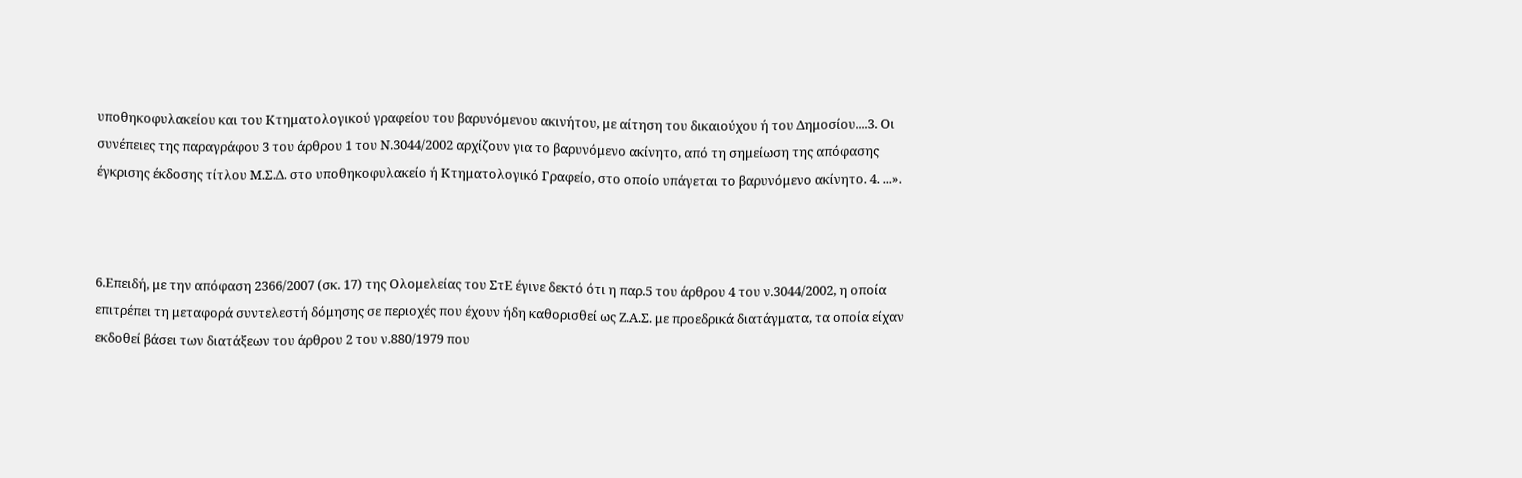υποθηκοφυλακείου και του Κτηματολογικού γραφείου του βαρυνόμενου ακινήτου, με αίτηση του δικαιούχου ή του Δημοσίου....3. Οι συνέπειες της παραγράφου 3 του άρθρου 1 του Ν.3044/2002 αρχίζουν για το βαρυνόμενο ακίνητο, από τη σημείωση της απόφασης έγκρισης έκδοσης τίτλου Μ.Σ.Δ. στο υποθηκοφυλακείο ή Κτηματολογικό Γραφείο, στο οποίο υπάγεται το βαρυνόμενο ακίνητο. 4. ...».



6.Επειδή, με την απόφαση 2366/2007 (σκ. 17) της Ολομελείας του ΣτΕ έγινε δεκτό ότι η παρ.5 του άρθρου 4 του ν.3044/2002, η οποία επιτρέπει τη μεταφορά συντελεστή δόμησης σε περιοχές που έχουν ήδη καθορισθεί ως Ζ.Α.Σ. με προεδρικά διατάγματα, τα οποία είχαν εκδοθεί βάσει των διατάξεων του άρθρου 2 του ν.880/1979 που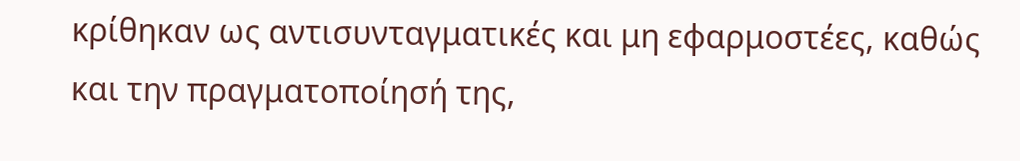κρίθηκαν ως αντισυνταγματικές και μη εφαρμοστέες, καθώς και την πραγματοποίησή της,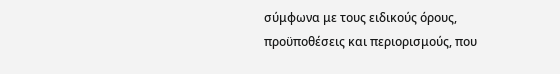σύμφωνα με τους ειδικούς όρους, προϋποθέσεις και περιορισμούς, που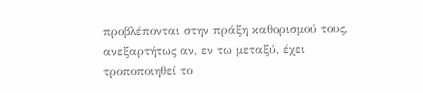προβλέπονται στην πράξη καθορισμού τους, ανεξαρτήτως αν, εν τω μεταξύ, έχει τροποποιηθεί το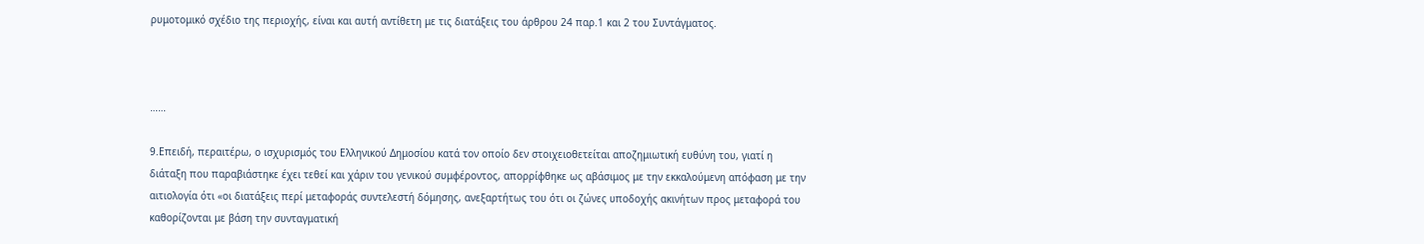ρυμοτομικό σχέδιο της περιοχής, είναι και αυτή αντίθετη με τις διατάξεις του άρθρου 24 παρ.1 και 2 του Συντάγματος.



……

9.Επειδή, περαιτέρω, ο ισχυρισμός του Ελληνικού Δημοσίου κατά τον οποίο δεν στοιχειοθετείται αποζημιωτική ευθύνη του, γιατί η διάταξη που παραβιάστηκε έχει τεθεί και χάριν του γενικού συμφέροντος, απορρίφθηκε ως αβάσιμος με την εκκαλούμενη απόφαση με την αιτιολογία ότι «οι διατάξεις περί μεταφοράς συντελεστή δόμησης, ανεξαρτήτως του ότι οι ζώνες υποδοχής ακινήτων προς μεταφορά του καθορίζονται με βάση την συνταγματική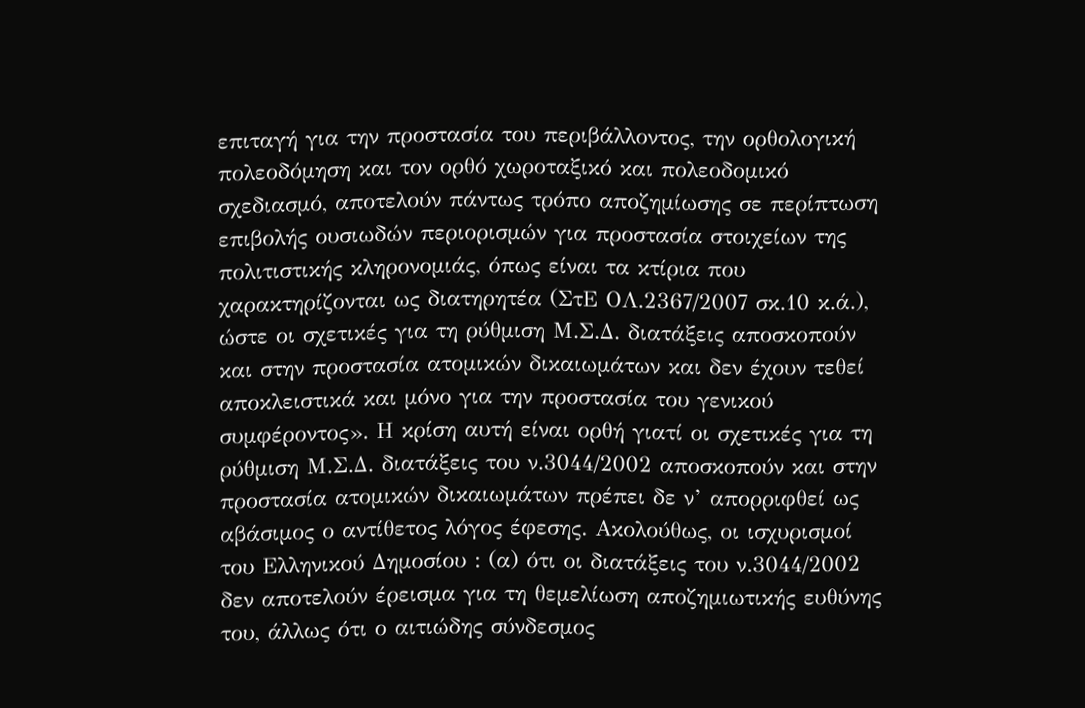επιταγή για την προστασία του περιβάλλοντος, την ορθολογική πολεοδόμηση και τον ορθό χωροταξικό και πολεοδομικό σχεδιασμό, αποτελούν πάντως τρόπο αποζημίωσης σε περίπτωση επιβολής ουσιωδών περιορισμών για προστασία στοιχείων της πολιτιστικής κληρονομιάς, όπως είναι τα κτίρια που χαρακτηρίζονται ως διατηρητέα (ΣτΕ ΟΛ.2367/2007 σκ.10 κ.ά.), ώστε οι σχετικές για τη ρύθμιση Μ.Σ.Δ. διατάξεις αποσκοπούν και στην προστασία ατομικών δικαιωμάτων και δεν έχουν τεθεί αποκλειστικά και μόνο για την προστασία του γενικού συμφέροντος». Η κρίση αυτή είναι ορθή γιατί οι σχετικές για τη ρύθμιση Μ.Σ.Δ. διατάξεις του ν.3044/2002 αποσκοπούν και στην προστασία ατομικών δικαιωμάτων πρέπει δε ν’ απορριφθεί ως αβάσιμος ο αντίθετος λόγος έφεσης. Ακολούθως, οι ισχυρισμοί του Ελληνικού Δημοσίου : (α) ότι οι διατάξεις του ν.3044/2002 δεν αποτελούν έρεισμα για τη θεμελίωση αποζημιωτικής ευθύνης του, άλλως ότι ο αιτιώδης σύνδεσμος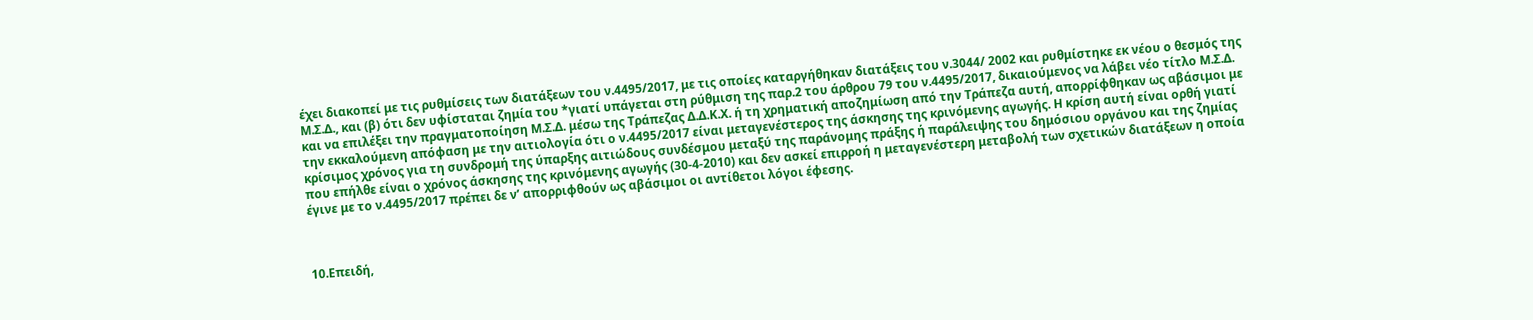έχει διακοπεί με τις ρυθμίσεις των διατάξεων του ν.4495/2017, με τις οποίες καταργήθηκαν διατάξεις του ν.3044/ 2002 και ρυθμίστηκε εκ νέου ο θεσμός της Μ.Σ.Δ., και (β) ότι δεν υφίσταται ζημία του *γιατί υπάγεται στη ρύθμιση της παρ.2 του άρθρου 79 του ν.4495/2017, δικαιούμενος να λάβει νέο τίτλο Μ.Σ.Δ. και να επιλέξει την πραγματοποίηση Μ.Σ.Δ. μέσω της Τράπεζας Δ.Δ.Κ.Χ. ή τη χρηματική αποζημίωση από την Τράπεζα αυτή, απορρίφθηκαν ως αβάσιμοι με την εκκαλούμενη απόφαση με την αιτιολογία ότι ο ν.4495/2017 είναι μεταγενέστερος της άσκησης της κρινόμενης αγωγής. Η κρίση αυτή είναι ορθή γιατί κρίσιμος χρόνος για τη συνδρομή της ύπαρξης αιτιώδους συνδέσμου μεταξύ της παράνομης πράξης ή παράλειψης του δημόσιου οργάνου και της ζημίας που επήλθε είναι ο χρόνος άσκησης της κρινόμενης αγωγής (30-4-2010) και δεν ασκεί επιρροή η μεταγενέστερη μεταβολή των σχετικών διατάξεων η οποία έγινε με το ν.4495/2017 πρέπει δε ν’ απορριφθούν ως αβάσιμοι οι αντίθετοι λόγοι έφεσης.



10.Επειδή,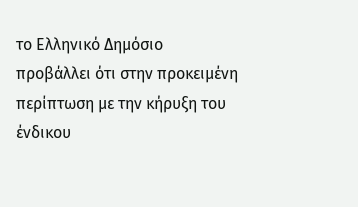το Ελληνικό Δημόσιο προβάλλει ότι στην προκειμένη περίπτωση με την κήρυξη του ένδικου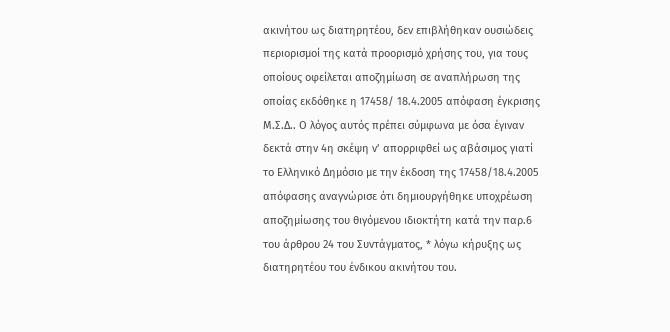ακινήτου ως διατηρητέου, δεν επιβλήθηκαν ουσιώδεις περιορισμοί της κατά προορισμό χρήσης του, για τους οποίους οφείλεται αποζημίωση σε αναπλήρωση της οποίας εκδόθηκε η 17458/ 18.4.2005 απόφαση έγκρισης Μ.Σ.Δ.. Ο λόγος αυτός πρέπει σύμφωνα με όσα έγιναν δεκτά στην 4η σκέψη ν’ απορριφθεί ως αβάσιμος γιατί το Ελληνικό Δημόσιο με την έκδοση της 17458/18.4.2005 απόφασης αναγνώρισε ότι δημιουργήθηκε υποχρέωση αποζημίωσης του θιγόμενου ιδιοκτήτη κατά την παρ.6 του άρθρου 24 του Συντάγματος, * λόγω κήρυξης ως διατηρητέου του ένδικου ακινήτου του.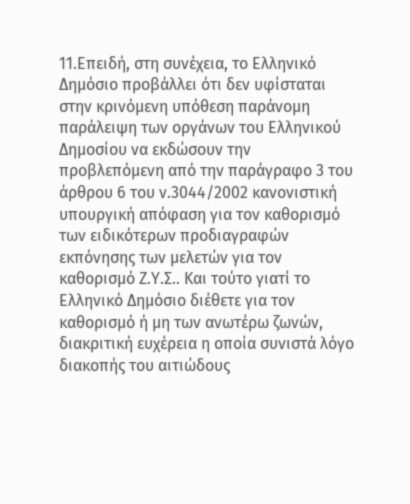11.Επειδή, στη συνέχεια, το Ελληνικό Δημόσιο προβάλλει ότι δεν υφίσταται στην κρινόμενη υπόθεση παράνομη παράλειψη των οργάνων του Ελληνικού Δημοσίου να εκδώσουν την προβλεπόμενη από την παράγραφο 3 του άρθρου 6 του ν.3044/2002 κανονιστική υπουργική απόφαση για τον καθορισμό των ειδικότερων προδιαγραφών εκπόνησης των μελετών για τον καθορισμό Ζ.Υ.Σ.. Και τούτο γιατί το Ελληνικό Δημόσιο διέθετε για τον καθορισμό ή μη των ανωτέρω ζωνών, διακριτική ευχέρεια η οποία συνιστά λόγο διακοπής του αιτιώδους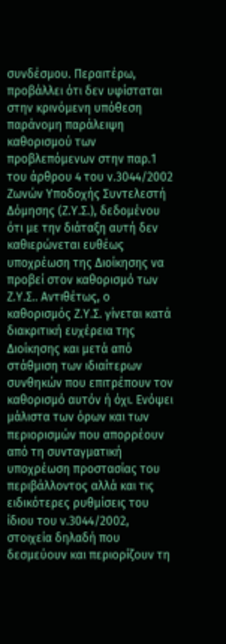συνδέσμου. Περαιτέρω, προβάλλει ότι δεν υφίσταται στην κρινόμενη υπόθεση παράνομη παράλειψη καθορισμού των προβλεπόμενων στην παρ.1 του άρθρου 4 του ν.3044/2002 Ζωνών Υποδοχής Συντελεστή Δόμησης (Ζ.Υ.Σ.), δεδομένου ότι με την διάταξη αυτή δεν καθιερώνεται ευθέως υποχρέωση της Διοίκησης να προβεί στον καθορισμό των Ζ.Υ.Σ.. Αντιθέτως, ο καθορισμός Ζ.Υ.Σ. γίνεται κατά διακριτική ευχέρεια της Διοίκησης και μετά από στάθμιση των ιδιαίτερων συνθηκών που επιτρέπουν τον καθορισμό αυτόν ή όχι. Ενόψει μάλιστα των όρων και των περιορισμών που απορρέουν από τη συνταγματική υποχρέωση προστασίας του περιβάλλοντος αλλά και τις ειδικότερες ρυθμίσεις του ίδιου του ν.3044/2002, στοιχεία δηλαδή που δεσμεύουν και περιορίζουν τη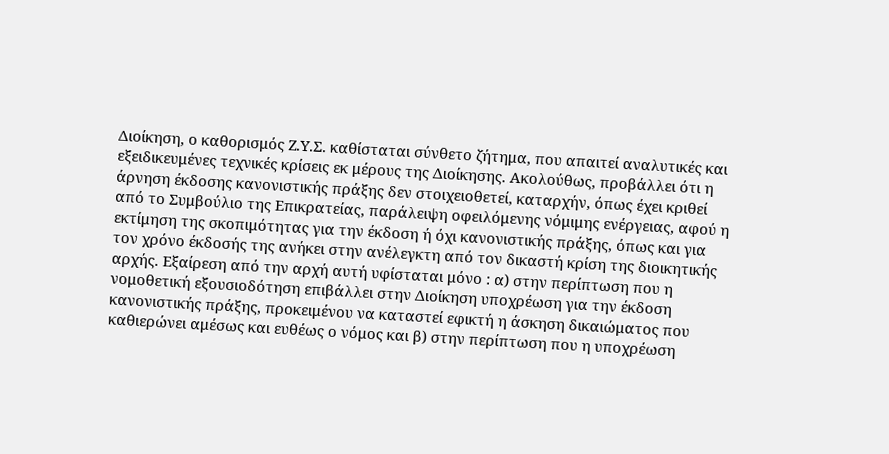Διοίκηση, ο καθορισμός Ζ.Υ.Σ. καθίσταται σύνθετο ζήτημα, που απαιτεί αναλυτικές και εξειδικευμένες τεχνικές κρίσεις εκ μέρους της Διοίκησης. Ακολούθως, προβάλλει ότι η άρνηση έκδοσης κανονιστικής πράξης δεν στοιχειοθετεί, καταρχήν, όπως έχει κριθεί από το Συμβούλιο της Επικρατείας, παράλειψη οφειλόμενης νόμιμης ενέργειας, αφού η εκτίμηση της σκοπιμότητας για την έκδοση ή όχι κανονιστικής πράξης, όπως και για τον χρόνο έκδοσής της ανήκει στην ανέλεγκτη από τον δικαστή κρίση της διοικητικής αρχής. Εξαίρεση από την αρχή αυτή υφίσταται μόνο : α) στην περίπτωση που η νομοθετική εξουσιοδότηση επιβάλλει στην Διοίκηση υποχρέωση για την έκδοση κανονιστικής πράξης, προκειμένου να καταστεί εφικτή η άσκηση δικαιώματος που καθιερώνει αμέσως και ευθέως ο νόμος και β) στην περίπτωση που η υποχρέωση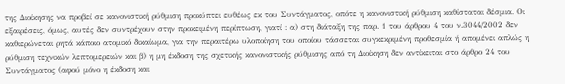της Διοίκησης να προβεί σε κανονιστική ρύθμιση προκύπτει ευθέως εκ του Συντάγματος, οπότε η κανονιστική ρύθμιση καθίσταται δέσμια. Οι εξαιρέσεις, όμως, αυτές δεν συντρέχουν στην προκειμένη περίπτωση, γιατί : α) στη διάταξη της παρ. 1 του άρθρου 4 του ν.3044/2002 δεν καθιερώνεται ρητά κάποιο ατομικό δικαίωμα, για την περαιτέρω υλοποίηση του οποίου τάσσεται συγκεκριμένη προθεσμία ή απομένει απλώς η ρύθμιση τεχνικών λεπτομερειών και β) η μη έκδοση της σχετικής κανονιστικής ρύθμισης από τη Διοίκηση δεν αντίκειται στο άρθρο 24 του Συντάγματος (αφού μόνο η έκδοση και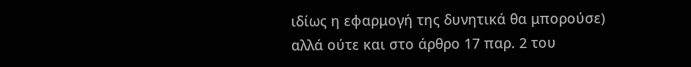ιδίως η εφαρμογή της δυνητικά θα μπορούσε) αλλά ούτε και στο άρθρο 17 παρ. 2 του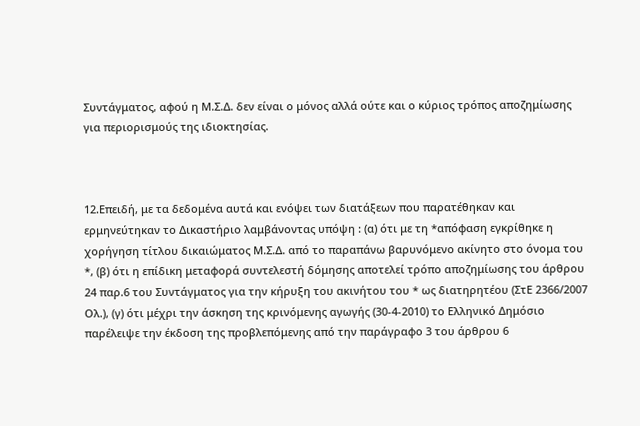Συντάγματος, αφού η Μ.Σ.Δ. δεν είναι ο μόνος αλλά ούτε και ο κύριος τρόπος αποζημίωσης για περιορισμούς της ιδιοκτησίας.



12.Επειδή, με τα δεδομένα αυτά και ενόψει των διατάξεων που παρατέθηκαν και ερμηνεύτηκαν το Δικαστήριο λαμβάνοντας υπόψη : (α) ότι με τη *απόφαση εγκρίθηκε η χορήγηση τίτλου δικαιώματος Μ.Σ.Δ. από το παραπάνω βαρυνόμενο ακίνητο στο όνομα του *, (β) ότι η επίδικη μεταφορά συντελεστή δόμησης αποτελεί τρόπο αποζημίωσης του άρθρου 24 παρ.6 του Συντάγματος για την κήρυξη του ακινήτου του * ως διατηρητέου (ΣτΕ 2366/2007 Ολ.), (γ) ότι μέχρι την άσκηση της κρινόμενης αγωγής (30-4-2010) το Ελληνικό Δημόσιο παρέλειψε την έκδοση της προβλεπόμενης από την παράγραφο 3 του άρθρου 6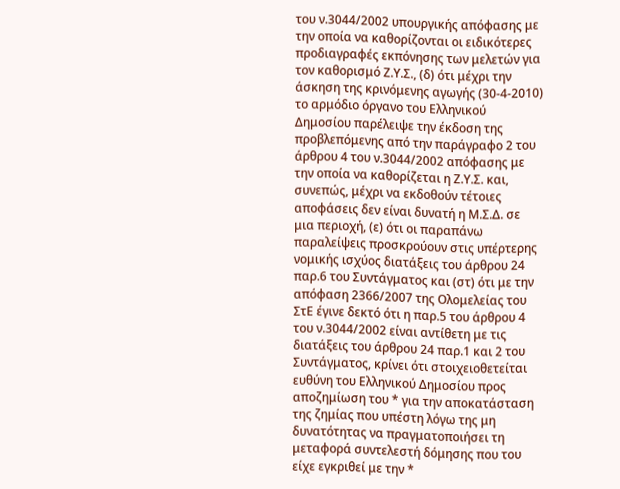του ν.3044/2002 υπουργικής απόφασης με την οποία να καθορίζονται οι ειδικότερες προδιαγραφές εκπόνησης των μελετών για τον καθορισμό Ζ.Υ.Σ., (δ) ότι μέχρι την άσκηση της κρινόμενης αγωγής (30-4-2010) το αρμόδιο όργανο του Ελληνικού Δημοσίου παρέλειψε την έκδοση της προβλεπόμενης από την παράγραφο 2 του άρθρου 4 του ν.3044/2002 απόφασης με την οποία να καθορίζεται η Ζ.Υ.Σ. και, συνεπώς, μέχρι να εκδοθούν τέτοιες αποφάσεις δεν είναι δυνατή η Μ.Σ.Δ. σε μια περιοχή, (ε) ότι οι παραπάνω παραλείψεις προσκρούουν στις υπέρτερης νομικής ισχύος διατάξεις του άρθρου 24 παρ.6 του Συντάγματος και (στ) ότι με την απόφαση 2366/2007 της Ολομελείας του ΣτΕ έγινε δεκτό ότι η παρ.5 του άρθρου 4 του ν.3044/2002 είναι αντίθετη με τις διατάξεις του άρθρου 24 παρ.1 και 2 του Συντάγματος, κρίνει ότι στοιχειοθετείται ευθύνη του Ελληνικού Δημοσίου προς αποζημίωση του * για την αποκατάσταση της ζημίας που υπέστη λόγω της μη δυνατότητας να πραγματοποιήσει τη μεταφορά συντελεστή δόμησης που του είχε εγκριθεί με την *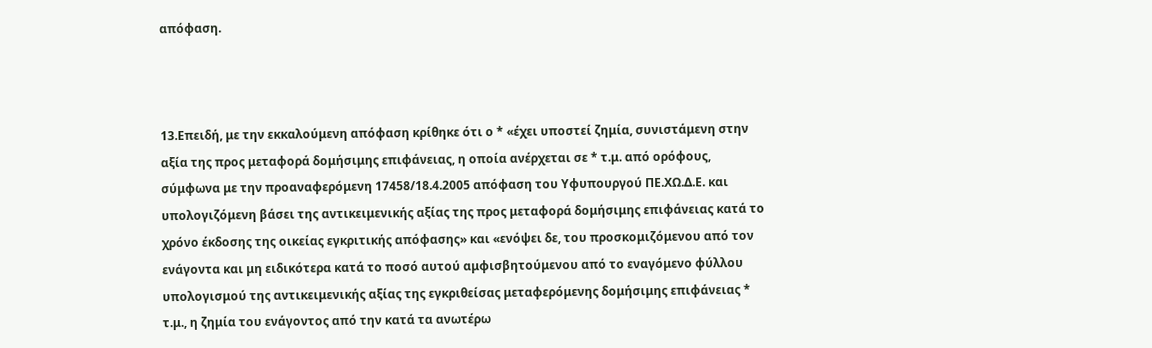απόφαση.



13.Επειδή, με την εκκαλούμενη απόφαση κρίθηκε ότι ο * «έχει υποστεί ζημία, συνιστάμενη στην αξία της προς μεταφορά δομήσιμης επιφάνειας, η οποία ανέρχεται σε * τ.μ. από ορόφους, σύμφωνα με την προαναφερόμενη 17458/18.4.2005 απόφαση του Υφυπουργού ΠΕ.ΧΩ.Δ.Ε. και υπολογιζόμενη βάσει της αντικειμενικής αξίας της προς μεταφορά δομήσιμης επιφάνειας κατά το χρόνο έκδοσης της οικείας εγκριτικής απόφασης» και «ενόψει δε, του προσκομιζόμενου από τον ενάγοντα και μη ειδικότερα κατά το ποσό αυτού αμφισβητούμενου από το εναγόμενο φύλλου υπολογισμού της αντικειμενικής αξίας της εγκριθείσας μεταφερόμενης δομήσιμης επιφάνειας * τ.μ., η ζημία του ενάγοντος από την κατά τα ανωτέρω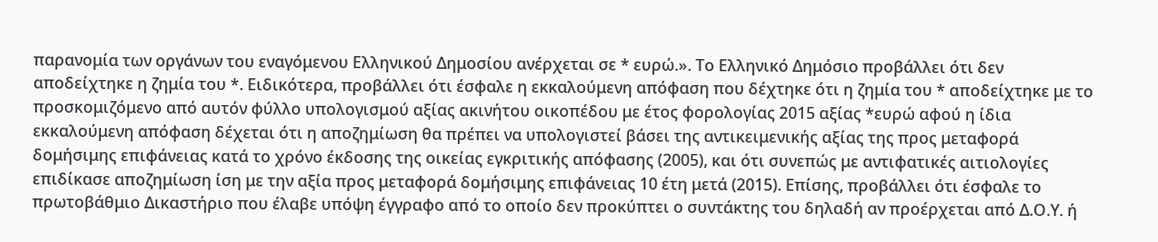παρανομία των οργάνων του εναγόμενου Ελληνικού Δημοσίου ανέρχεται σε * ευρώ.». Το Ελληνικό Δημόσιο προβάλλει ότι δεν αποδείχτηκε η ζημία του *. Ειδικότερα, προβάλλει ότι έσφαλε η εκκαλούμενη απόφαση που δέχτηκε ότι η ζημία του * αποδείχτηκε με το προσκομιζόμενο από αυτόν φύλλο υπολογισμού αξίας ακινήτου οικοπέδου με έτος φορολογίας 2015 αξίας *ευρώ αφού η ίδια εκκαλούμενη απόφαση δέχεται ότι η αποζημίωση θα πρέπει να υπολογιστεί βάσει της αντικειμενικής αξίας της προς μεταφορά δομήσιμης επιφάνειας κατά το χρόνο έκδοσης της οικείας εγκριτικής απόφασης (2005), και ότι συνεπώς με αντιφατικές αιτιολογίες επιδίκασε αποζημίωση ίση με την αξία προς μεταφορά δομήσιμης επιφάνειας 10 έτη μετά (2015). Επίσης, προβάλλει ότι έσφαλε το πρωτοβάθμιο Δικαστήριο που έλαβε υπόψη έγγραφο από το οποίο δεν προκύπτει ο συντάκτης του δηλαδή αν προέρχεται από Δ.Ο.Υ. ή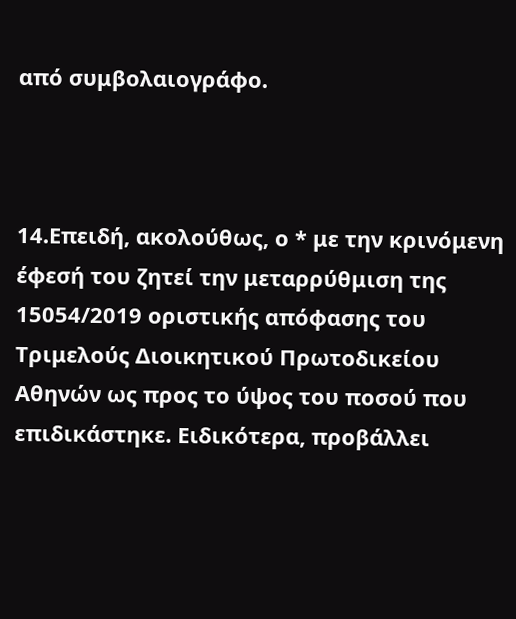από συμβολαιογράφο.



14.Επειδή, ακολούθως, ο * με την κρινόμενη έφεσή του ζητεί την μεταρρύθμιση της 15054/2019 οριστικής απόφασης του Τριμελούς Διοικητικού Πρωτοδικείου Αθηνών ως προς το ύψος του ποσού που επιδικάστηκε. Ειδικότερα, προβάλλει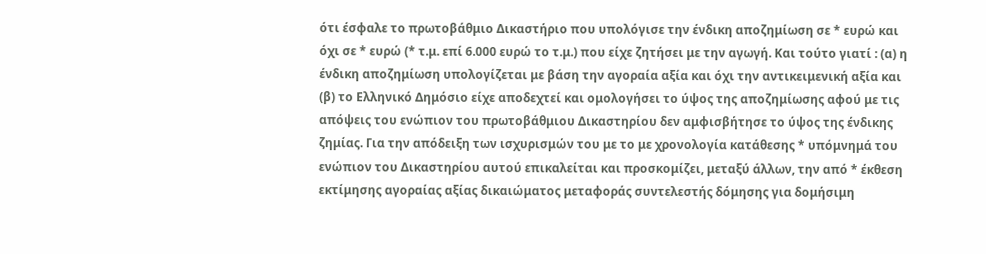ότι έσφαλε το πρωτοβάθμιο Δικαστήριο που υπολόγισε την ένδικη αποζημίωση σε * ευρώ και όχι σε * ευρώ (* τ.μ. επί 6.000 ευρώ το τ.μ.) που είχε ζητήσει με την αγωγή. Και τούτο γιατί : (α) η ένδικη αποζημίωση υπολογίζεται με βάση την αγοραία αξία και όχι την αντικειμενική αξία και (β) το Ελληνικό Δημόσιο είχε αποδεχτεί και ομολογήσει το ύψος της αποζημίωσης αφού με τις απόψεις του ενώπιον του πρωτοβάθμιου Δικαστηρίου δεν αμφισβήτησε το ύψος της ένδικης ζημίας. Για την απόδειξη των ισχυρισμών του με το με χρονολογία κατάθεσης * υπόμνημά του ενώπιον του Δικαστηρίου αυτού επικαλείται και προσκομίζει, μεταξύ άλλων, την από * έκθεση εκτίμησης αγοραίας αξίας δικαιώματος μεταφοράς συντελεστής δόμησης για δομήσιμη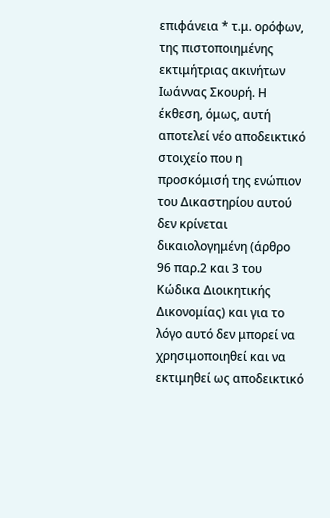επιφάνεια * τ.μ. ορόφων, της πιστοποιημένης εκτιμήτριας ακινήτων Ιωάννας Σκουρή. Η έκθεση, όμως, αυτή αποτελεί νέο αποδεικτικό στοιχείο που η προσκόμισή της ενώπιον του Δικαστηρίου αυτού δεν κρίνεται δικαιολογημένη (άρθρο 96 παρ.2 και 3 του Κώδικα Διοικητικής Δικονομίας) και για το λόγο αυτό δεν μπορεί να χρησιμοποιηθεί και να εκτιμηθεί ως αποδεικτικό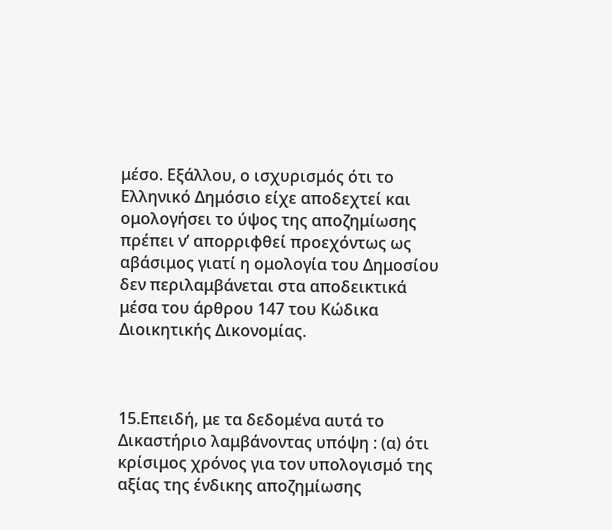μέσο. Εξάλλου, ο ισχυρισμός ότι το Ελληνικό Δημόσιο είχε αποδεχτεί και ομολογήσει το ύψος της αποζημίωσης πρέπει ν’ απορριφθεί προεχόντως ως αβάσιμος γιατί η ομολογία του Δημοσίου δεν περιλαμβάνεται στα αποδεικτικά μέσα του άρθρου 147 του Κώδικα Διοικητικής Δικονομίας.



15.Επειδή, με τα δεδομένα αυτά το Δικαστήριο λαμβάνοντας υπόψη : (α) ότι κρίσιμος χρόνος για τον υπολογισμό της αξίας της ένδικης αποζημίωσης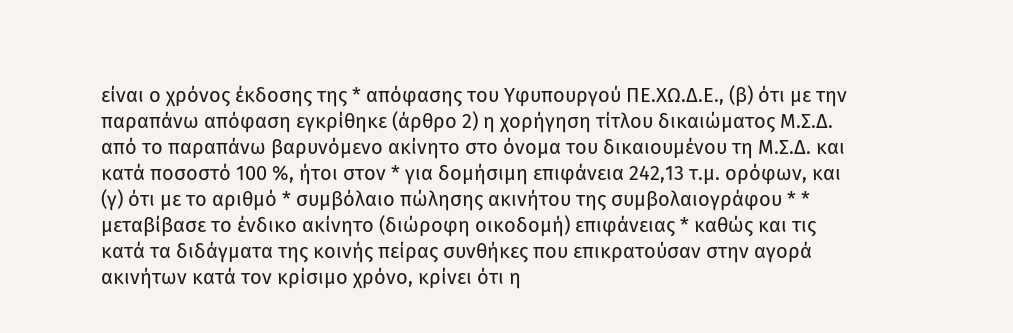είναι ο χρόνος έκδοσης της * απόφασης του Υφυπουργού ΠΕ.ΧΩ.Δ.Ε., (β) ότι με την παραπάνω απόφαση εγκρίθηκε (άρθρο 2) η χορήγηση τίτλου δικαιώματος Μ.Σ.Δ. από το παραπάνω βαρυνόμενο ακίνητο στο όνομα του δικαιουμένου τη Μ.Σ.Δ. και κατά ποσοστό 100 %, ήτοι στον * για δομήσιμη επιφάνεια 242,13 τ.μ. ορόφων, και (γ) ότι με το αριθμό * συμβόλαιο πώλησης ακινήτου της συμβολαιογράφου * * μεταβίβασε το ένδικο ακίνητο (διώροφη οικοδομή) επιφάνειας * καθώς και τις κατά τα διδάγματα της κοινής πείρας συνθήκες που επικρατούσαν στην αγορά ακινήτων κατά τον κρίσιμο χρόνο, κρίνει ότι η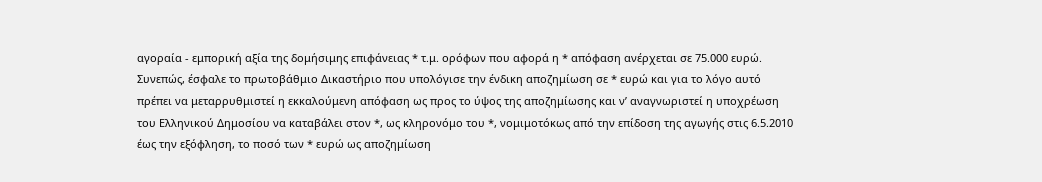αγοραία - εμπορική αξία της δομήσιμης επιφάνειας * τ.μ. ορόφων που αφορά η * απόφαση ανέρχεται σε 75.000 ευρώ. Συνεπώς, έσφαλε το πρωτοβάθμιο Δικαστήριο που υπολόγισε την ένδικη αποζημίωση σε * ευρώ και για το λόγο αυτό πρέπει να μεταρρυθμιστεί η εκκαλούμενη απόφαση ως προς το ύψος της αποζημίωσης και ν’ αναγνωριστεί η υποχρέωση του Ελληνικού Δημοσίου να καταβάλει στον *, ως κληρονόμο του *, νομιμοτόκως από την επίδοση της αγωγής στις 6.5.2010 έως την εξόφληση, το ποσό των * ευρώ ως αποζημίωση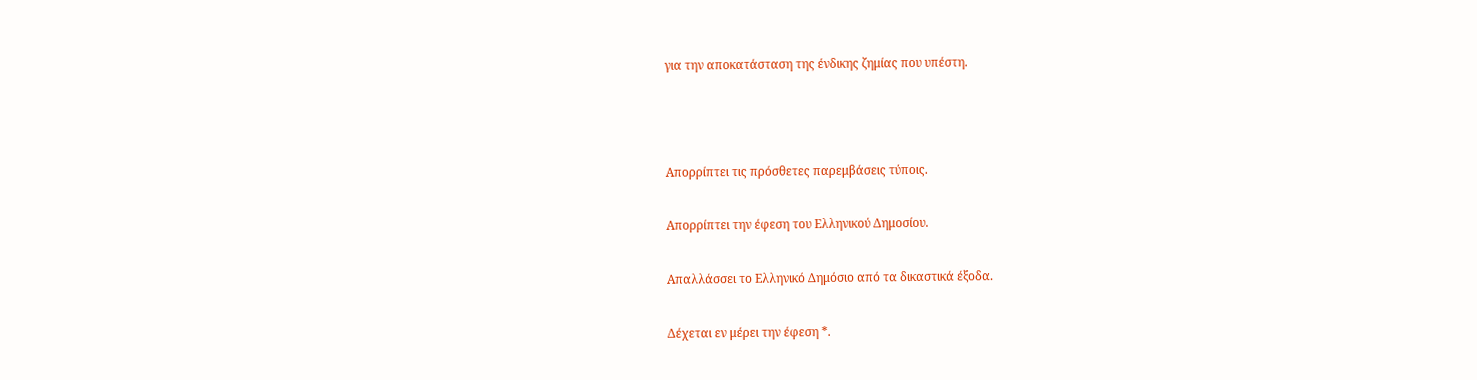για την αποκατάσταση της ένδικης ζημίας που υπέστη.



Απορρίπτει τις πρόσθετες παρεμβάσεις τύποις.

Απορρίπτει την έφεση του Ελληνικού Δημοσίου.

Απαλλάσσει το Ελληνικό Δημόσιο από τα δικαστικά έξοδα.

Δέχεται εν μέρει την έφεση *.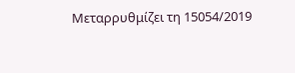Μεταρρυθμίζει τη 15054/2019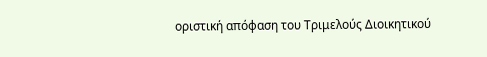οριστική απόφαση του Τριμελούς Διοικητικού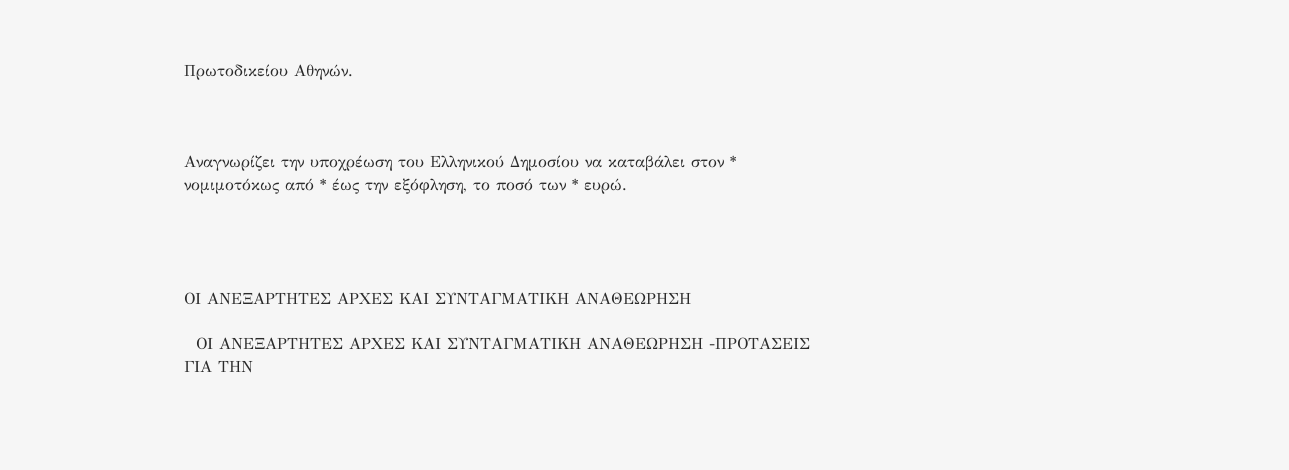Πρωτοδικείου Αθηνών.



Αναγνωρίζει την υποχρέωση του Ελληνικού Δημοσίου να καταβάλει στον * νομιμοτόκως από * έως την εξόφληση, το ποσό των * ευρώ.




ΟΙ ΑΝΕΞΑΡΤΗΤΕΣ ΑΡΧΕΣ ΚΑΙ ΣΥΝΤΑΓΜΑΤΙΚΗ ΑΝΑΘΕΩΡΗΣΗ

  ΟΙ ΑΝΕΞΑΡΤΗΤΕΣ ΑΡΧΕΣ ΚΑΙ ΣΥΝΤΑΓΜΑΤΙΚΗ ΑΝΑΘΕΩΡΗΣΗ -ΠΡΟΤΑΣΕΙΣ ΓΙΑ ΤΗΝ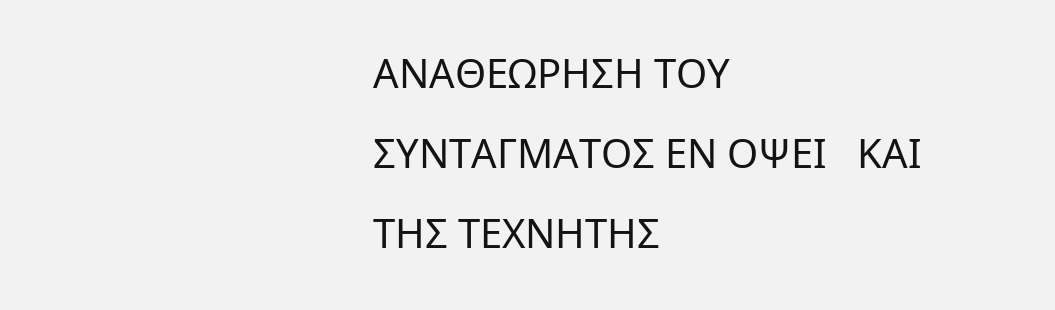ΑΝΑΘΕΩΡΗΣΗ ΤΟΥ ΣΥΝΤΑΓΜΑΤΟΣ ΕΝ ΟΨΕΙ   ΚΑΙ ΤΗΣ ΤΕΧΝΗΤΗΣ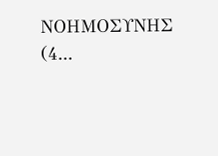ΝΟΗΜΟΣΥΝΗΣ (4...